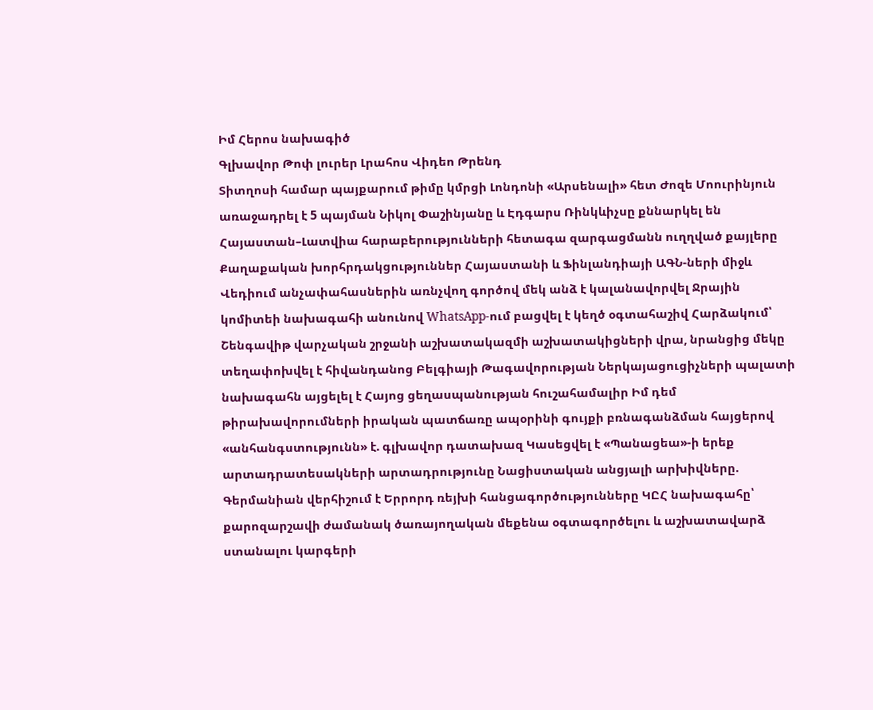Իմ Հերոս նախագիծ
Գլխավոր Թոփ լուրեր Լրահոս Վիդեո Թրենդ
Տիտղոսի համար պայքարում թիմը կմրցի Լոնդոնի «Արսենալի» հետ Ժոզե Մոուրինյուն առաջադրել է 5 պայման Նիկոլ Փաշինյանը և Էդգարս Ռինկևիչսը քննարկել են Հայաստան–Լատվիա հարաբերությունների հետագա զարգացմանն ուղղված քայլերը Քաղաքական խորհրդակցություններ Հայաստանի և Ֆինլանդիայի ԱԳՆ-ների միջև Վեդիում անչափահասներին առնչվող գործով մեկ անձ է կալանավորվել Ջրային կոմիտեի նախագահի անունով WhatsApp-ում բացվել է կեղծ օգտահաշիվ Հարձակում՝ Շենգավիթ վարչական շրջանի աշխատակազմի աշխատակիցների վրա, նրանցից մեկը տեղափոխվել է հիվանդանոց Բելգիայի Թագավորության Ներկայացուցիչների պալատի նախագահն այցելել է Հայոց ցեղասպանության հուշահամալիր Իմ դեմ թիրախավորումների իրական պատճառը ապօրինի գույքի բռնագանձման հայցերով «անհանգստությունն» է. գլխավոր դատախազ Կասեցվել է «Պանացեա»-ի երեք արտադրատեսակների արտադրությունը Նացիստական անցյալի արխիվները. Գերմանիան վերհիշում է Երրորդ ռեյխի հանցագործությունները ԿԸՀ նախագահը՝ քարոզարշավի ժամանակ ծառայողական մեքենա օգտագործելու և աշխատավարձ ստանալու կարգերի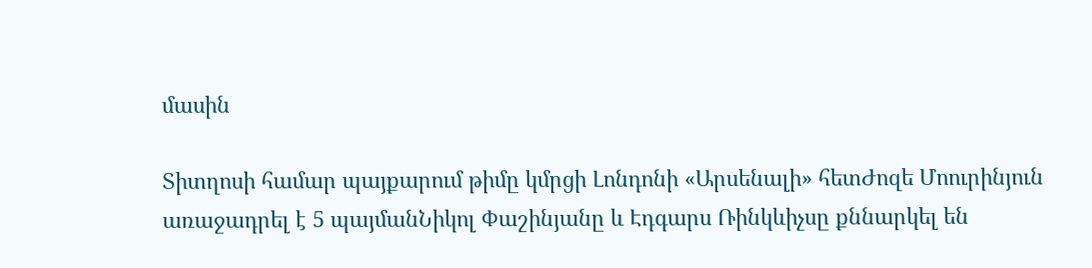մասին

Տիտղոսի համար պայքարում թիմը կմրցի Լոնդոնի «Արսենալի» հետԺոզե Մոուրինյուն առաջադրել է 5 պայմանՆիկոլ Փաշինյանը և Էդգարս Ռինկևիչսը քննարկել են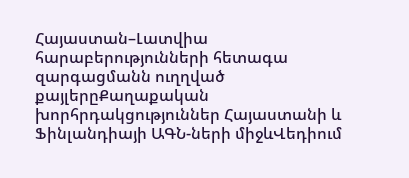Հայաստան–Լատվիա հարաբերությունների հետագա զարգացմանն ուղղված քայլերըՔաղաքական խորհրդակցություններ Հայաստանի և Ֆինլանդիայի ԱԳՆ-ների միջևՎեդիում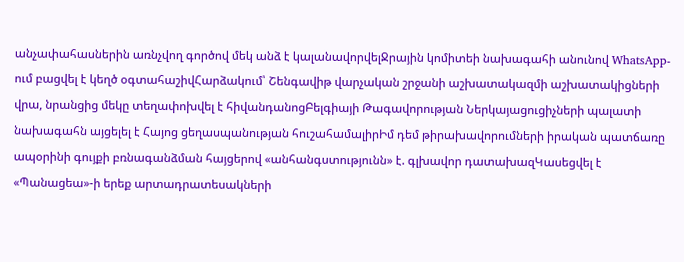անչափահասներին առնչվող գործով մեկ անձ է կալանավորվելՋրային կոմիտեի նախագահի անունով WhatsApp-ում բացվել է կեղծ օգտահաշիվՀարձակում՝ Շենգավիթ վարչական շրջանի աշխատակազմի աշխատակիցների վրա, նրանցից մեկը տեղափոխվել է հիվանդանոցԲելգիայի Թագավորության Ներկայացուցիչների պալատի նախագահն այցելել է Հայոց ցեղասպանության հուշահամալիրԻմ դեմ թիրախավորումների իրական պատճառը ապօրինի գույքի բռնագանձման հայցերով «անհանգստությունն» է. գլխավոր դատախազԿասեցվել է «Պանացեա»-ի երեք արտադրատեսակների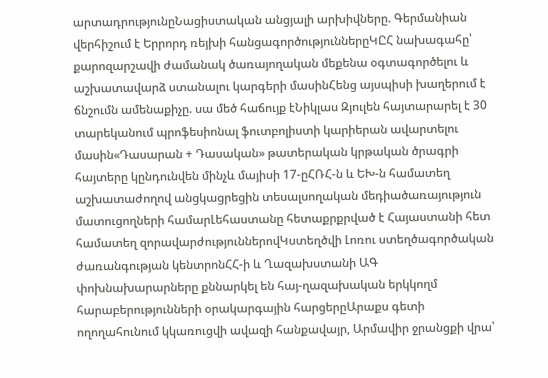արտադրությունըՆացիստական անցյալի արխիվները. Գերմանիան վերհիշում է Երրորդ ռեյխի հանցագործություններըԿԸՀ նախագահը՝ քարոզարշավի ժամանակ ծառայողական մեքենա օգտագործելու և աշխատավարձ ստանալու կարգերի մասինՀենց այսպիսի խաղերում է ճնշումն ամենաքիչը. սա մեծ հաճույք էՆիկլաս Զյուլեն հայտարարել է 30 տարեկանում պրոֆեսիոնալ ֆուտբոլիստի կարիերան ավարտելու մասին«Դասարան + Դասական» թատերական կրթական ծրագրի հայտերը կընդունվեն մինչև մայիսի 17-ըՀՌՀ-ն և ԵԽ-ն համատեղ աշխատաժողով անցկացրեցին տեսալսողական մեդիածառայություն մատուցողների համարԼեհաստանը հետաքրքրված է Հայաստանի հետ համատեղ զորավարժություններովԿստեղծվի Լոռու ստեղծագործական ժառանգության կենտրոնՀՀ-ի և Ղազախստանի ԱԳ փոխնախարարները քննարկել են հայ-ղազախական երկկողմ հարաբերությունների օրակարգային հարցերըԱրաքս գետի ողողահունում կկառուցվի ավազի հանքավայր, Արմավիր ջրանցքի վրա՝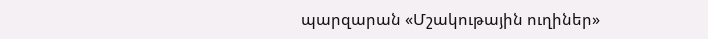պարզարան «Մշակութային ուղիներ»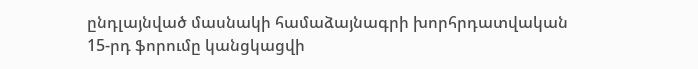ընդլայնված մասնակի համաձայնագրի խորհրդատվական 15-րդ ֆորումը կանցկացվի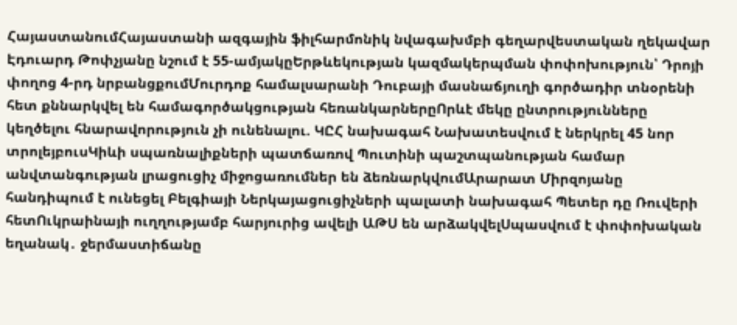ՀայաստանումՀայաստանի ազգային ֆիլհարմոնիկ նվագախմբի գեղարվեստական ղեկավար Էդուարդ Թոփչյանը նշում է 55-ամյակըԵրթևեկության կազմակերպման փոփոխություն՝ Դրոյի փողոց 4-րդ նրբանցքումՄուրդոք համալսարանի Դուբայի մասնաճյուղի գործադիր տնօրենի հետ քննարկվել են համագործակցության հեռանկարներըՈրևէ մեկը ընտրությունները կեղծելու հնարավորություն չի ունենալու. ԿԸՀ նախագահ Նախատեսվում է ներկրել 45 նոր տրոլեյբուսԿիևի սպառնալիքների պատճառով Պուտինի պաշտպանության համար անվտանգության լրացուցիչ միջոցառումներ են ձեռնարկվումԱրարատ Միրզոյանը հանդիպում է ունեցել Բելգիայի Ներկայացուցիչների պալատի նախագահ Պետեր դը Ռուվերի հետՈւկրաինայի ուղղությամբ հարյուրից ավելի ԱԹՍ են արձակվելՍպասվում է փոփոխական եղանակ․ ջերմաստիճանը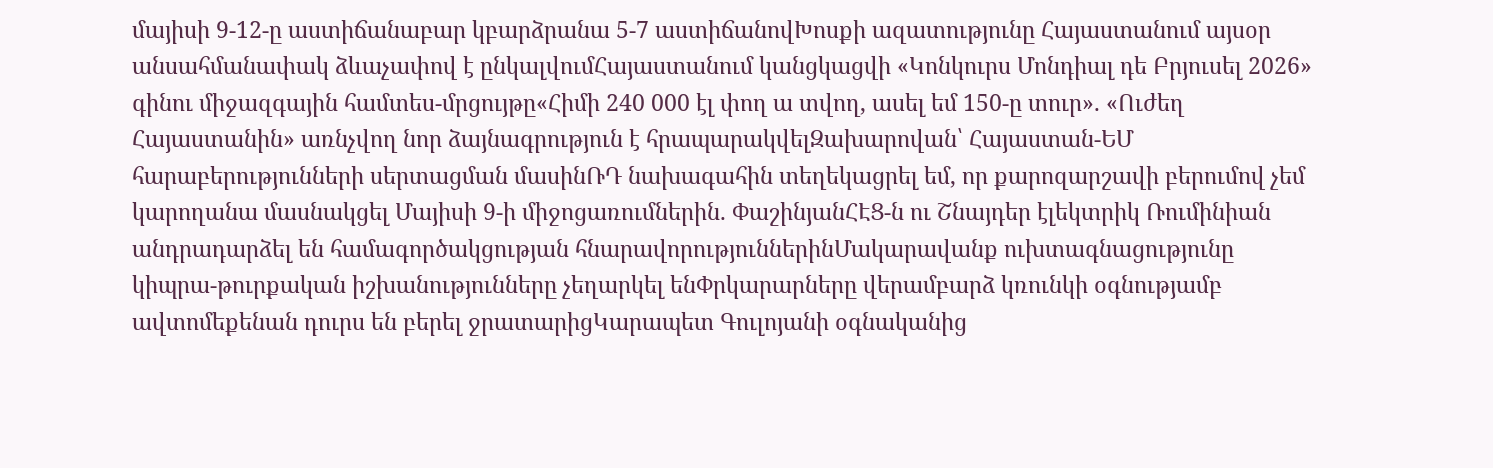մայիսի 9-12-ը աստիճանաբար կբարձրանա 5-7 աստիճանովԽոսքի ազատությունը Հայաստանում այսօր անսահմանափակ ձևաչափով է ընկալվումՀայաստանում կանցկացվի «Կոնկուրս Մոնդիալ դե Բրյուսել 2026» գինու միջազգային համտես-մրցույթը«Հիմի 240 000 էլ փող ա տվող, ասել եմ 150-ը տուր». «Ուժեղ Հայաստանին» առնչվող նոր ձայնագրություն է հրապարակվելԶախարովան՝ Հայաստան-ԵՄ հարաբերությունների սերտացման մասինՌԴ նախագահին տեղեկացրել եմ, որ քարոզարշավի բերումով չեմ կարողանա մասնակցել Մայիսի 9-ի միջոցառումներին. ՓաշինյանՀԷՑ-ն ու Շնայդեր էլեկտրիկ Ռումինիան անդրադարձել են համագործակցության հնարավորություններինՄակարավանք ուխտագնացությունը կիպրա-թուրքական իշխանությունները չեղարկել ենՓրկարարները վերամբարձ կռունկի օգնությամբ ավտոմեքենան դուրս են բերել ջրատարիցԿարապետ Գուլոյանի օգնականից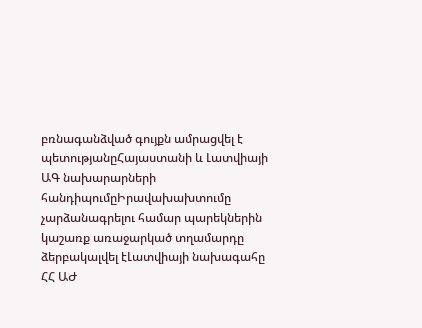բռնագանձված գույքն ամրացվել է պետությանըՀայաստանի և Լատվիայի ԱԳ նախարարների հանդիպումըԻրավախախտումը չարձանագրելու համար պարեկներին կաշառք առաջարկած տղամարդը ձերբակալվել էԼատվիայի նախագահը ՀՀ ԱԺ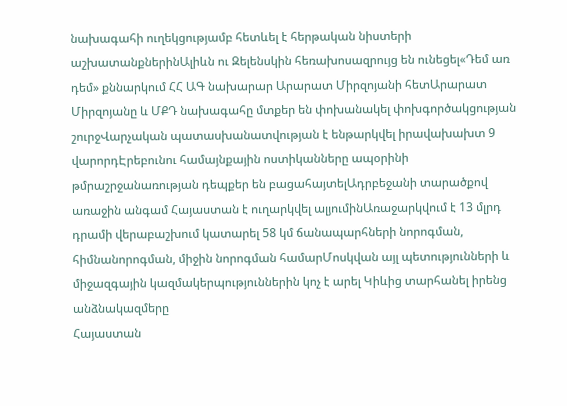նախագահի ուղեկցությամբ հետևել է հերթական նիստերի աշխատանքներինԱլիևն ու Զելենսկին հեռախոսազրույց են ունեցել«Դեմ առ դեմ» քննարկում ՀՀ ԱԳ նախարար Արարատ Միրզոյանի հետԱրարատ Միրզոյանը և ՄՔԴ նախագահը մտքեր են փոխանակել փոխգործակցության շուրջՎարչական պատասխանատվության է ենթարկվել իրավախախտ 9 վարորդԷրեբունու համայնքային ոստիկանները ապօրինի թմրաշրջանառության դեպքեր են բացահայտելԱդրբեջանի տարածքով առաջին անգամ Հայաստան է ուղարկվել ալյումինԱռաջարկվում է 13 մլրդ դրամի վերաբաշխում կատարել 58 կմ ճանապարհների նորոգման, հիմնանորոգման, միջին նորոգման համարՄոսկվան այլ պետությունների և միջազգային կազմակերպություններին կոչ է արել Կիևից տարհանել իրենց անձնակազմերը
Հայաստան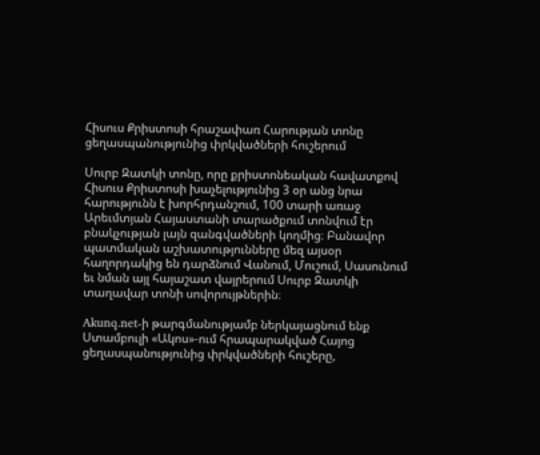Հիսուս Քրիստոսի հրաշափառ Հարության տոնը ցեղասպանությունից փրկվածների հուշերում

Սուրբ Զատկի տոնը, որը քրիստոնեական հավատքով Հիսուս Քրիստոսի խաչելությունից 3 օր անց նրա հարությունն է խորհրդանշում, 100 տարի առաջ Արեւմտյան Հայաստանի տարածքում տոնվում էր բնակչության լայն զանգվածների կողմից։ Բանավոր պատմական աշխատությունները մեզ այսօր հաղորդակից են դարձնում Վանում, Մուշում, Սասունում եւ նման այլ հայաշատ վայրերում Սուրբ Զատկի տաղավար տոնի սովորույթներին։

Akunq.net-ի թարգմանությամբ ներկայացնում ենք Ստամբուլի «Ակոս»-ում հրապարակված Հայոց ցեղասպանությունից փրկվածների հուշերը,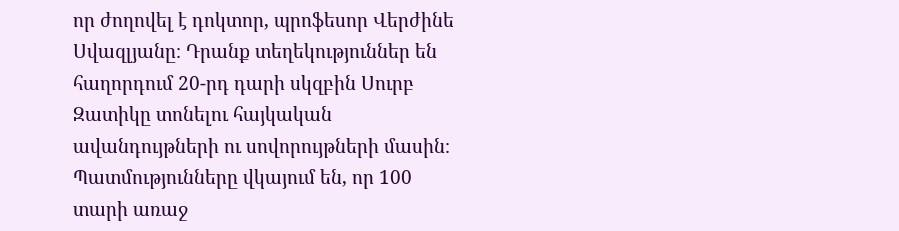որ ժողովել է դոկտոր, պրոֆեսոր Վերժինե Սվազլյանը։ Դրանք տեղեկություններ են հաղորդում 20-րդ դարի սկզբին Սուրբ Զատիկը տոնելու հայկական ավանդույթների ու սովորույթների մասին։ Պատմությունները վկայում են, որ 100 տարի առաջ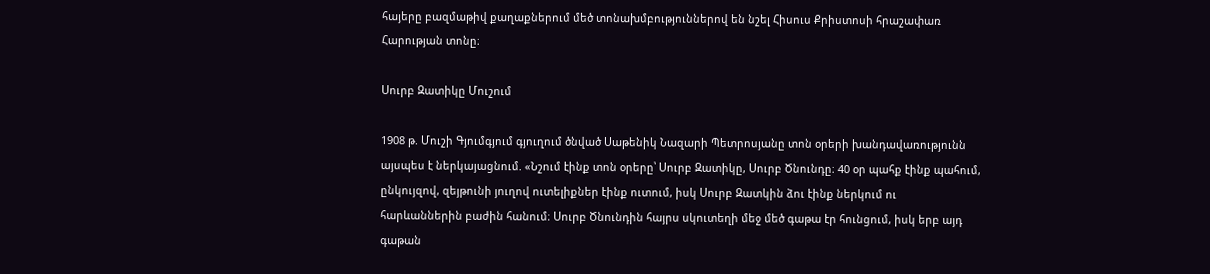հայերը բազմաթիվ քաղաքներում մեծ տոնախմբություններով են նշել Հիսուս Քրիստոսի հրաշափառ Հարության տոնը։

Սուրբ Զատիկը Մուշում

1908 թ. Մուշի Գյումգյում գյուղում ծնված Սաթենիկ Նազարի Պետրոսյանը տոն օրերի խանդավառությունն այսպես է ներկայացնում. «Նշում էինք տոն օրերը՝ Սուրբ Զատիկը, Սուրբ Ծնունդը։ 40 օր պահք էինք պահում, ընկույզով, զեյթունի յուղով ուտելիքներ էինք ուտում, իսկ Սուրբ Զատկին ձու էինք ներկում ու հարևաններին բաժին հանում։ Սուրբ Ծնունդին հայրս սկուտեղի մեջ մեծ գաթա էր հունցում, իսկ երբ այդ գաթան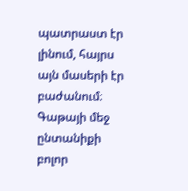պատրաստ էր լինում, հայրս այն մասերի էր բաժանում։ Գաթայի մեջ ընտանիքի բոլոր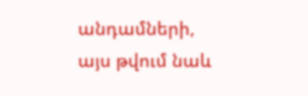անդամների, այս թվում նաև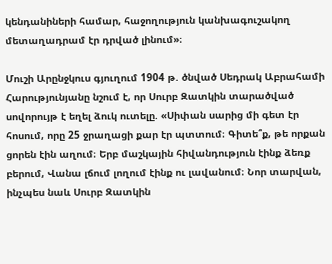կենդանիների համար, հաջողություն կանխագուշակող մետաղադրամ էր դրված լինում»։

Մուշի Արընջկուս գյուղում 1904 թ. ծնված Սեդրակ Աբրահամի Հարությունյանը նշում է, որ Սուրբ Զատկին տարածված սովորույթ է եղել ձուկ ուտելը. «Սիփան սարից մի գետ էր հոսում, որը 25 ջրաղացի քար էր պտտում։ Գիտե՞ք, թե որքան ցորեն էին աղում։ Երբ մաշկային հիվանդություն էինք ձեռք բերում, Վանա լճում լողում էինք ու լավանում։ Նոր տարվան, ինչպես նաև Սուրբ Զատկին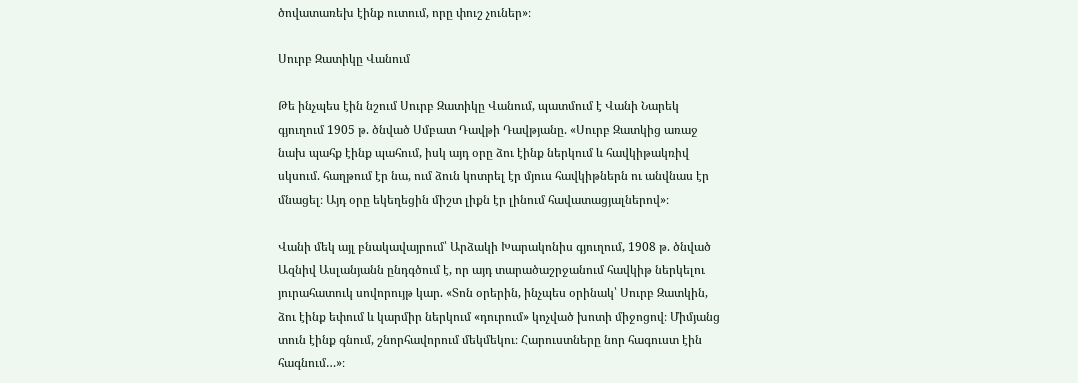ծովատառեխ էինք ուտում, որը փուշ չուներ»։

Սուրբ Զատիկը Վանում

Թե ինչպես էին նշում Սուրբ Զատիկը Վանում, պատմում է Վանի Նարեկ գյուղում 1905 թ. ծնված Սմբատ Դավթի Դավթյանը. «Սուրբ Զատկից առաջ նախ պահք էինք պահում, իսկ այդ օրը ձու էինք ներկում և հավկիթակռիվ սկսում. հաղթում էր նա, ում ձուն կոտրել էր մյուս հավկիթներն ու անվնաս էր մնացել։ Այդ օրը եկեղեցին միշտ լիքն էր լինում հավատացյալներով»։

Վանի մեկ այլ բնակավայրում՝ Արձակի Խարակոնիս գյուղում, 1908 թ. ծնված Ազնիվ Ասլանյանն ընդգծում է, որ այդ տարածաշրջանում հավկիթ ներկելու յուրահատուկ սովորույթ կար. «Տոն օրերին, ինչպես օրինակ՝ Սուրբ Զատկին, ձու էինք եփում և կարմիր ներկում «դուրում» կոչված խոտի միջոցով։ Միմյանց տուն էինք գնում, շնորհավորում մեկմեկու։ Հարուստները նոր հագուստ էին հագնում…»։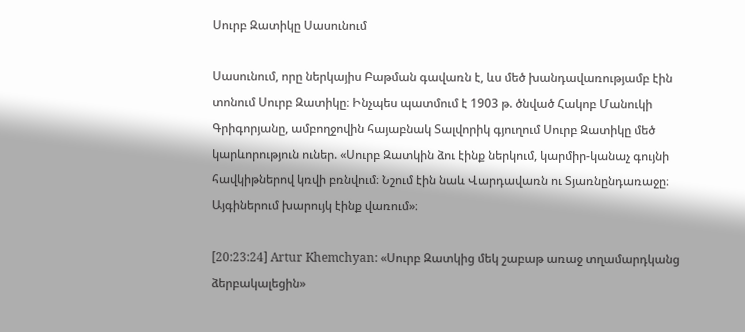Սուրբ Զատիկը Սասունում

Սասունում, որը ներկայիս Բաթման գավառն է, ևս մեծ խանդավառությամբ էին տոնում Սուրբ Զատիկը։ Ինչպես պատմում է 1903 թ. ծնված Հակոբ Մանուկի Գրիգորյանը, ամբողջովին հայաբնակ Տալվորիկ գյուղում Սուրբ Զատիկը մեծ կարևորություն ուներ. «Սուրբ Զատկին ձու էինք ներկում, կարմիր-կանաչ գույնի հավկիթներով կռվի բռնվում։ Նշում էին նաև Վարդավառն ու Տյառնընդառաջը։ Այգիներում խարույկ էինք վառում»։

[20:23:24] Artur Khemchyan: «Սուրբ Զատկից մեկ շաբաթ առաջ տղամարդկանց ձերբակալեցին»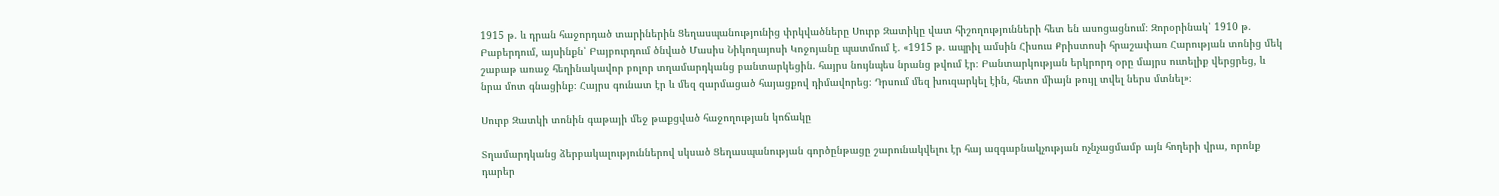1915 թ. և դրան հաջորդած տարիներին Ցեղասպանությունից փրկվածները Սուրբ Զատիկը վատ հիշողությունների հետ են ասոցացնում։ Զորօրինակ՝ 1910 թ. Բաբերդում, այսինքն՝ Բայբուրդում ծնված Մասիս Նիկողայոսի Կոջոյանը պատմում է. «1915 թ. ապրիլ ամսին Հիսուս Քրիստոսի հրաշափառ Հարության տոնից մեկ շաբաթ առաջ հեղինակավոր բոլոր տղամարդկանց բանտարկեցին. հայրս նույնպես նրանց թվում էր։ Բանտարկության երկրորդ օրը մայրս ուտելիք վերցրեց, և նրա մոտ գնացինք։ Հայրս գունատ էր և մեզ զարմացած հայացքով դիմավորեց։ Դրսում մեզ խուզարկել էին, հետո միայն թույլ տվել ներս մտնել»։

Սուրբ Զատկի տոնին գաթայի մեջ թաքցված հաջողության կոճակը

Տղամարդկանց ձերբակալություններով սկսած Ցեղասպանության գործընթացը շարունակվելու էր հայ ազգաբնակչության ոչնչացմամբ այն հողերի վրա, որոնք դարեր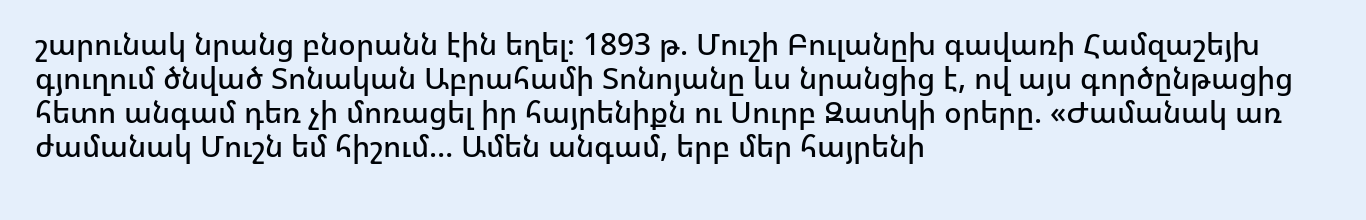շարունակ նրանց բնօրանն էին եղել։ 1893 թ. Մուշի Բուլանըխ գավառի Համզաշեյխ գյուղում ծնված Տոնական Աբրահամի Տոնոյանը ևս նրանցից է, ով այս գործընթացից հետո անգամ դեռ չի մոռացել իր հայրենիքն ու Սուրբ Զատկի օրերը. «Ժամանակ առ ժամանակ Մուշն եմ հիշում… Ամեն անգամ, երբ մեր հայրենի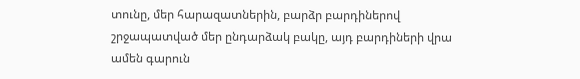տունը, մեր հարազատներին, բարձր բարդիներով շրջապատված մեր ընդարձակ բակը, այդ բարդիների վրա ամեն գարուն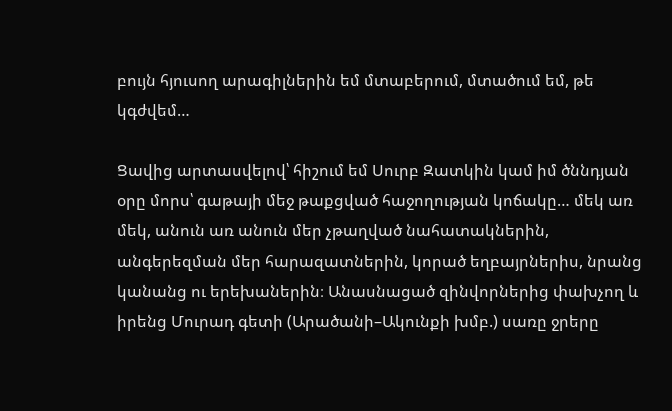բույն հյուսող արագիլներին եմ մտաբերում, մտածում եմ, թե կգժվեմ…

Ցավից արտասվելով՝ հիշում եմ Սուրբ Զատկին կամ իմ ծննդյան օրը մորս՝ գաթայի մեջ թաքցված հաջողության կոճակը… մեկ առ մեկ, անուն առ անուն մեր չթաղված նահատակներին, անգերեզման մեր հարազատներին, կորած եղբայրներիս, նրանց կանանց ու երեխաներին։ Անասնացած զինվորներից փախչող և իրենց Մուրադ գետի (Արածանի–Ակունքի խմբ.) սառը ջրերը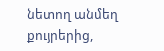նետող անմեղ քույրերից,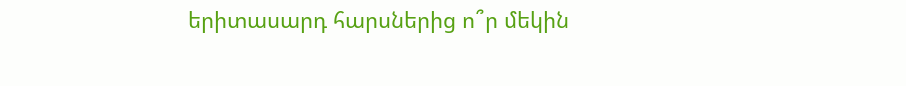երիտասարդ հարսներից ո՞ր մեկին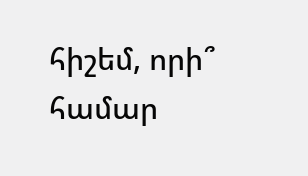հիշեմ, որի՞ համար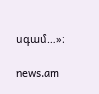սգամ…»։

news.am